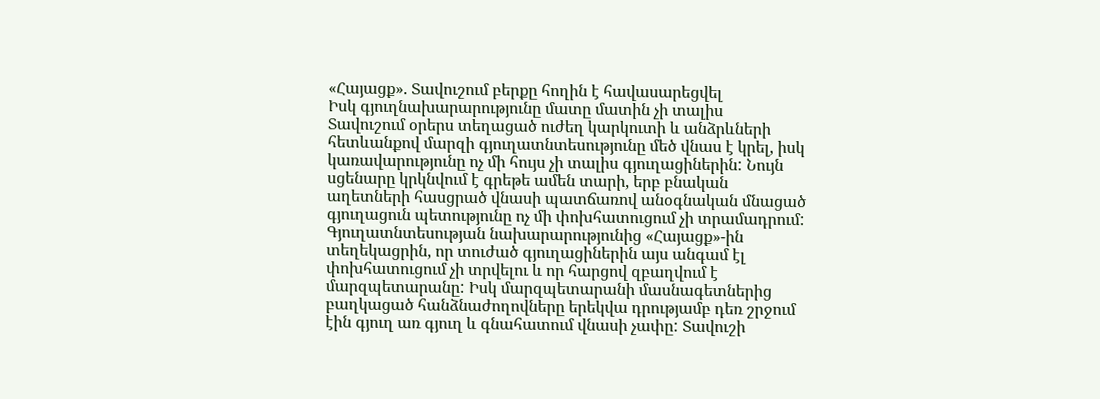«Հայացք». Տավուշում բերքը հողին է հավասարեցվել
Իսկ գյուղնախարարությունը մատը մատին չի տալիս
Տավուշում օրերս տեղացած ուժեղ կարկուտի և անձրևների հետևանքով մարզի գյուղատնտեսությունը մեծ վնաս է կրել, իսկ կառավարությունը ոչ մի հույս չի տալիս գյուղացիներին: Նույն սցենարը կրկնվում է գրեթե ամեն տարի, երբ բնական աղետների հասցրած վնասի պատճառով անօգնական մնացած գյուղացուն պետությունը ոչ մի փոխհատուցում չի տրամադրում:
Գյուղատնտեսության նախարարությունից «Հայացք»-ին տեղեկացրին, որ տուժած գյուղացիներին այս անգամ էլ փոխհատուցում չի տրվելու և որ հարցով զբաղվում է մարզպետարանը: Իսկ մարզպետարանի մասնագետներից բաղկացած հանձնաժողովները երեկվա դրությամբ դեռ շրջում էին գյուղ առ գյուղ և գնահատում վնասի չափը: Տավուշի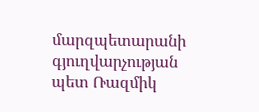մարզպետարանի գյուղվարչության պետ Ռազմիկ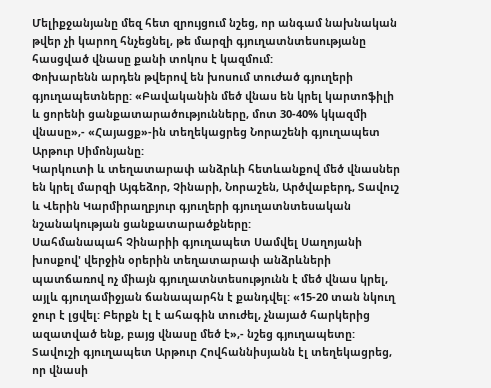Մելիքջանյանը մեզ հետ զրույցում նշեց, որ անգամ նախնական թվեր չի կարող հնչեցնել, թե մարզի գյուղատնտեսությանը հասցված վնասը քանի տոկոս է կազմում:
Փոխարենն արդեն թվերով են խոսում տուժած գյուղերի գյուղապետները: «Բավականին մեծ վնաս են կրել կարտոֆիլի և ցորենի ցանքատարածությունները, մոտ 30-40% կկազմի վնասը»,- «Հայացք»-ին տեղեկացրեց Նորաշենի գյուղապետ Արթուր Սիմոնյանը:
Կարկուտի և տեղատարափ անձրևի հետևանքով մեծ վնասներ են կրել մարզի Այգեձոր, Չինարի, Նորաշեն, Արծվաբերդ, Տավուշ և Վերին Կարմիրաղբյուր գյուղերի գյուղատնտեսական նշանակության ցանքատարածքները:
Սահմանապահ Չինարիի գյուղապետ Սամվել Սաղոյանի խոսքով' վերջին օրերին տեղատարափ անձրևների պատճառով ոչ միայն գյուղատնտեսությունն է մեծ վնաս կրել, այլև գյուղամիջյան ճանապարհն է քանդվել: «15-20 տան նկուղ ջուր է լցվել: Բերքն էլ է ահագին տուժել, չնայած հարկերից ազատված ենք, բայց վնասը մեծ է»,- նշեց գյուղապետը:
Տավուշի գյուղապետ Արթուր Հովհաննիսյանն էլ տեղեկացրեց, որ վնասի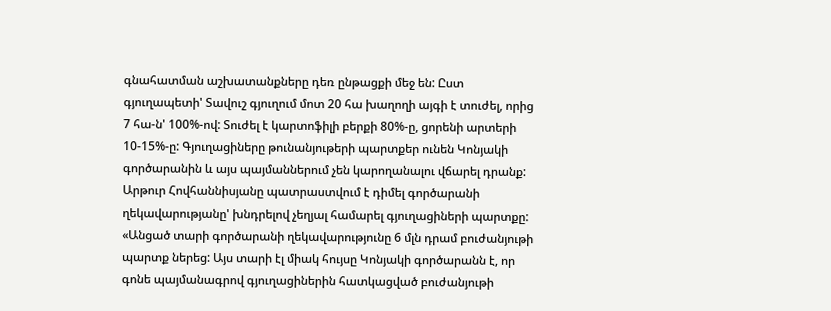գնահատման աշխատանքները դեռ ընթացքի մեջ են: Ըստ գյուղապետի' Տավուշ գյուղում մոտ 20 հա խաղողի այգի է տուժել, որից 7 հա-ն' 100%-ով: Տուժել է կարտոֆիլի բերքի 80%-ը, ցորենի արտերի 10-15%-ը: Գյուղացիները թունանյութերի պարտքեր ունեն Կոնյակի գործարանին և այս պայմաններում չեն կարողանալու վճարել դրանք:
Արթուր Հովհաննիսյանը պատրաստվում է դիմել գործարանի ղեկավարությանը' խնդրելով չեղյալ համարել գյուղացիների պարտքը: «Անցած տարի գործարանի ղեկավարությունը 6 մլն դրամ բուժանյութի պարտք ներեց: Այս տարի էլ միակ հույսը Կոնյակի գործարանն է, որ գոնե պայմանագրով գյուղացիներին հատկացված բուժանյութի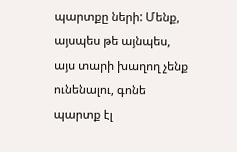պարտքը ների: Մենք, այսպես թե այնպես, այս տարի խաղող չենք ունենալու, գոնե պարտք էլ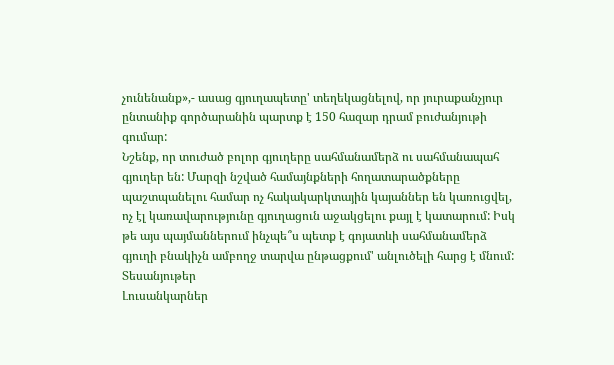չունենանք»,- ասաց գյուղապետը' տեղեկացնելով, որ յուրաքանչյուր ընտանիք գործարանին պարտք է 150 հազար դրամ բուժանյութի գումար:
Նշենք, որ տուժած բոլոր գյուղերը սահմանամերձ ու սահմանապահ գյուղեր են: Մարզի նշված համայնքների հողատարածքները պաշտպանելու համար ոչ հակակարկտային կայաններ են կառուցվել, ոչ էլ կառավարությունը գյուղացուն աջակցելու քայլ է կատարում: Իսկ թե այս պայմաններում ինչպե՞ս պետք է գոյատևի սահմանամերձ գյուղի բնակիչն ամբողջ տարվա ընթացքում' անլուծելի հարց է մնում:
Տեսանյութեր
Լուսանկարներ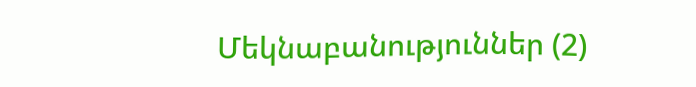Մեկնաբանություններ (2)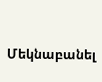Մեկնաբանել